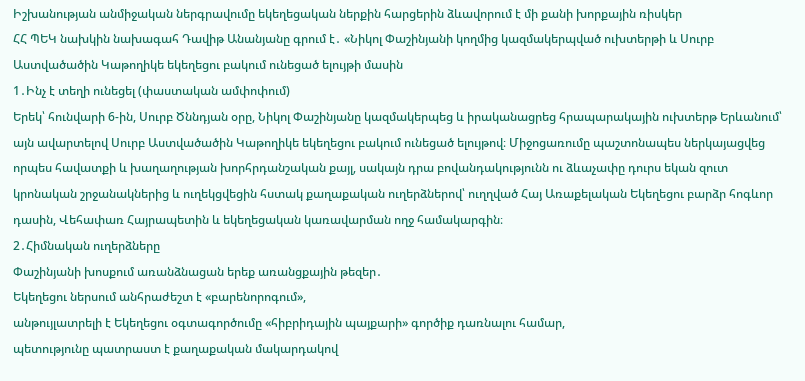Իշխանության անմիջական ներգրավումը եկեղեցական ներքին հարցերին ձևավորում է մի քանի խորքային ռիսկեր
ՀՀ ՊԵԿ նախկին նախագահ Դավիթ Անանյանը գրում է․ «Նիկոլ Փաշինյանի կողմից կազմակերպված ուխտերթի և Սուրբ Աստվածածին Կաթողիկե եկեղեցու բակում ունեցած ելույթի մասին
1․Ինչ է տեղի ունեցել (փաստական ամփոփում)
Երեկ՝ հունվարի 6-ին, Սուրբ Ծննդյան օրը, Նիկոլ Փաշինյանը կազմակերպեց և իրականացրեց հրապարակային ուխտերթ Երևանում՝ այն ավարտելով Սուրբ Աստվածածին Կաթողիկե եկեղեցու բակում ունեցած ելույթով։ Միջոցառումը պաշտոնապես ներկայացվեց որպես հավատքի և խաղաղության խորհրդանշական քայլ, սակայն դրա բովանդակությունն ու ձևաչափը դուրս եկան զուտ կրոնական շրջանակներից և ուղեկցվեցին հստակ քաղաքական ուղերձներով՝ ուղղված Հայ Առաքելական Եկեղեցու բարձր հոգևոր դասին, Վեհափառ Հայրապետին և եկեղեցական կառավարման ողջ համակարգին։
2․Հիմնական ուղերձները
Փաշինյանի խոսքում առանձնացան երեք առանցքային թեզեր․
Եկեղեցու ներսում անհրաժեշտ է «բարենորոգում»,
անթույլատրելի է Եկեղեցու օգտագործումը «հիբրիդային պայքարի» գործիք դառնալու համար,
պետությունը պատրաստ է քաղաքական մակարդակով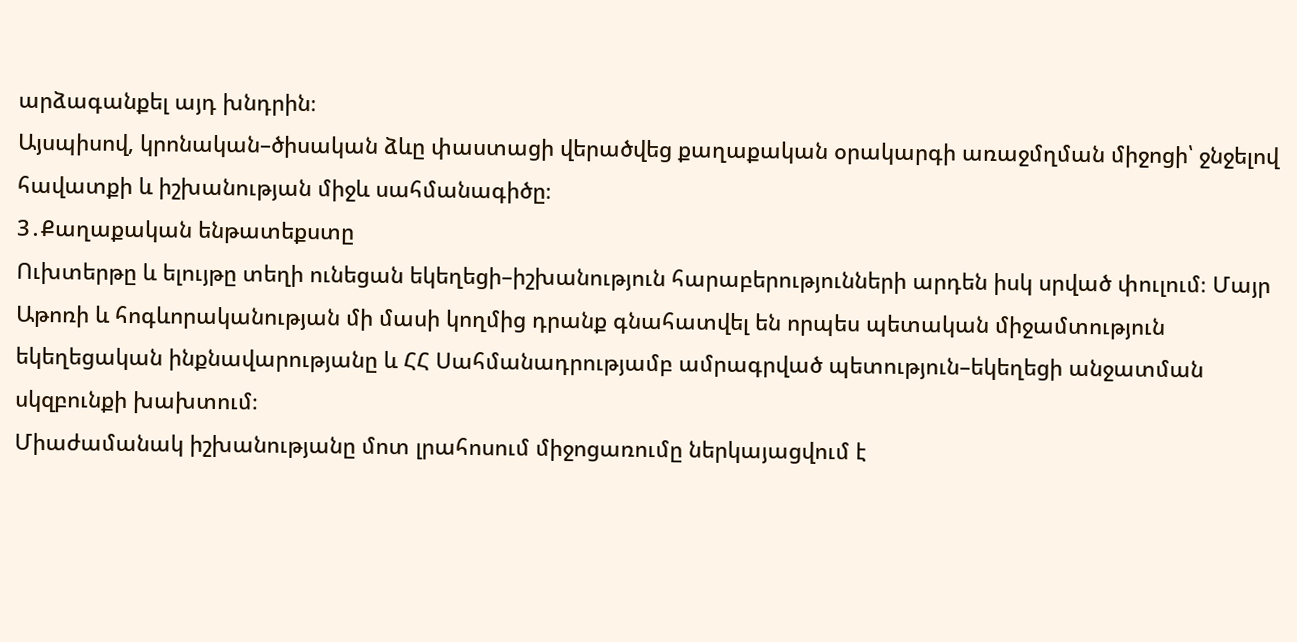արձագանքել այդ խնդրին։
Այսպիսով, կրոնական–ծիսական ձևը փաստացի վերածվեց քաղաքական օրակարգի առաջմղման միջոցի՝ ջնջելով հավատքի և իշխանության միջև սահմանագիծը։
3․Քաղաքական ենթատեքստը
Ուխտերթը և ելույթը տեղի ունեցան եկեղեցի–իշխանություն հարաբերությունների արդեն իսկ սրված փուլում։ Մայր Աթոռի և հոգևորականության մի մասի կողմից դրանք գնահատվել են որպես պետական միջամտություն եկեղեցական ինքնավարությանը և ՀՀ Սահմանադրությամբ ամրագրված պետություն–եկեղեցի անջատման սկզբունքի խախտում։
Միաժամանակ իշխանությանը մոտ լրահոսում միջոցառումը ներկայացվում է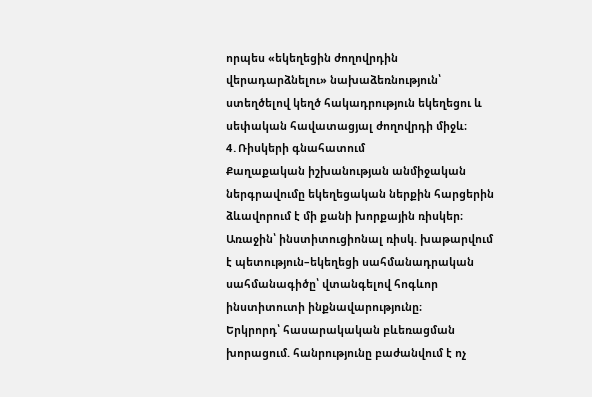որպես «եկեղեցին ժողովրդին վերադարձնելու» նախաձեռնություն՝ ստեղծելով կեղծ հակադրություն եկեղեցու և սեփական հավատացյալ ժողովրդի միջև։
4․Ռիսկերի գնահատում
Քաղաքական իշխանության անմիջական ներգրավումը եկեղեցական ներքին հարցերին ձևավորում է մի քանի խորքային ռիսկեր։
Առաջին՝ ինստիտուցիոնալ ռիսկ. խաթարվում է պետություն–եկեղեցի սահմանադրական սահմանագիծը՝ վտանգելով հոգևոր ինստիտուտի ինքնավարությունը։
Երկրորդ՝ հասարակական բևեռացման խորացում. հանրությունը բաժանվում է ոչ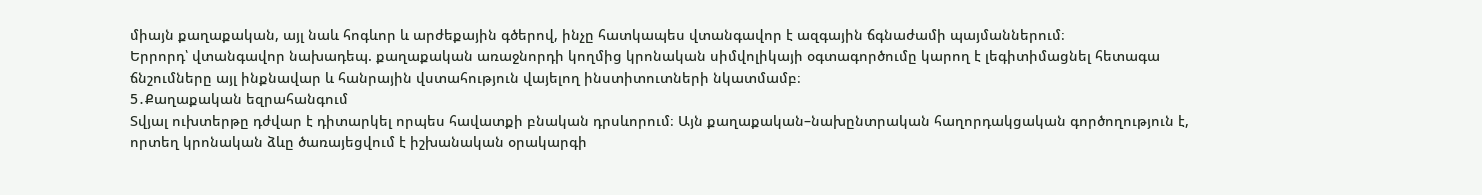միայն քաղաքական, այլ նաև հոգևոր և արժեքային գծերով, ինչը հատկապես վտանգավոր է ազգային ճգնաժամի պայմաններում։
Երրորդ՝ վտանգավոր նախադեպ. քաղաքական առաջնորդի կողմից կրոնական սիմվոլիկայի օգտագործումը կարող է լեգիտիմացնել հետագա ճնշումները այլ ինքնավար և հանրային վստահություն վայելող ինստիտուտների նկատմամբ։
5․Քաղաքական եզրահանգում
Տվյալ ուխտերթը դժվար է դիտարկել որպես հավատքի բնական դրսևորում։ Այն քաղաքական–նախընտրական հաղորդակցական գործողություն է, որտեղ կրոնական ձևը ծառայեցվում է իշխանական օրակարգի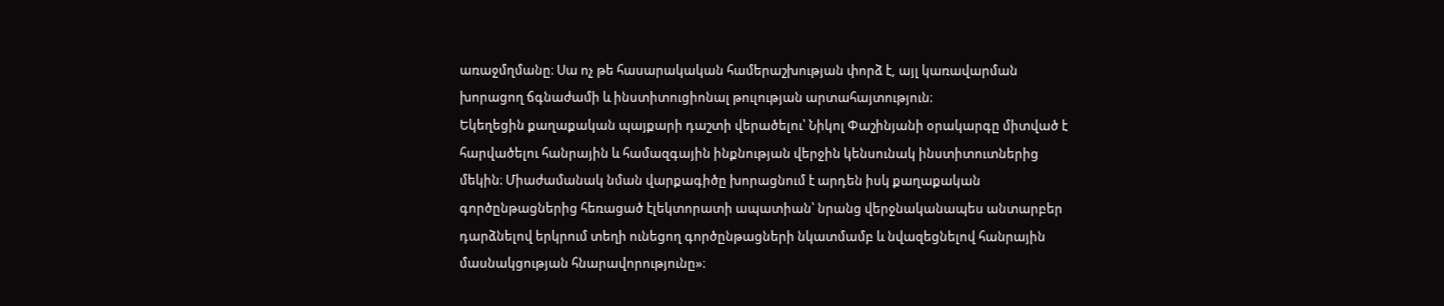առաջմղմանը։ Սա ոչ թե հասարակական համերաշխության փորձ է, այլ կառավարման խորացող ճգնաժամի և ինստիտուցիոնալ թուլության արտահայտություն։
Եկեղեցին քաղաքական պայքարի դաշտի վերածելու՝ Նիկոլ Փաշինյանի օրակարգը միտված է հարվածելու հանրային և համազգային ինքնության վերջին կենսունակ ինստիտուտներից մեկին։ Միաժամանակ նման վարքագիծը խորացնում է արդեն իսկ քաղաքական գործընթացներից հեռացած էլեկտորատի ապատիան՝ նրանց վերջնականապես անտարբեր դարձնելով երկրում տեղի ունեցող գործընթացների նկատմամբ և նվազեցնելով հանրային մասնակցության հնարավորությունը»։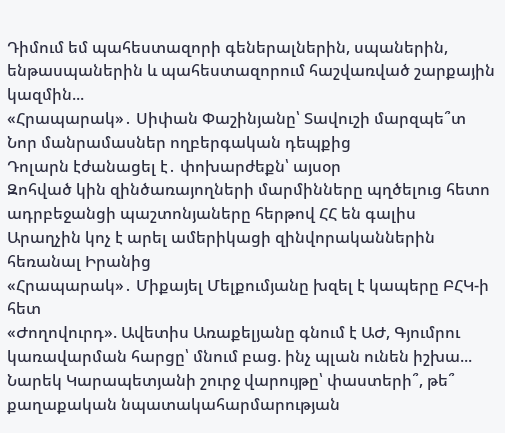Դիմում եմ պահեստազորի գեներալներին, սպաներին, ենթասպաներին և պահեստազորում հաշվառված շարքային կազմին...
«Հրապարակ»․ Սիփան Փաշինյանը՝ Տավուշի մարզպե՞տ
Նոր մանրամասներ ողբերգական դեպքից
Դոլարն էժանացել է․ փոխարժեքն՝ այսօր
Զոհված կին զինծառայողների մարմինները պղծելուց հետո ադրբեջանցի պաշտոնյաները հերթով ՀՀ են գալիս
Արաղչին կոչ է արել ամերիկացի զինվորականներին հեռանալ Իրանից
«Հրապարակ»․ Միքայել Մելքումյանը խզել է կապերը ԲՀԿ-ի հետ
«Ժողովուրդ». Ավետիս Առաքելյանը գնում է ԱԺ, Գյումրու կառավարման հարցը՝ մնում բաց. ինչ պլան ունեն իշխա...
Նարեկ Կարապետյանի շուրջ վարույթը՝ փաստերի՞, թե՞ քաղաքական նպատակահարմարության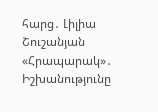հարց․ Լիլիա Շուշանյան
«Հրապարակ»․ Իշխանությունը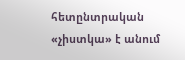հետընտրական «չիստկա» է անում